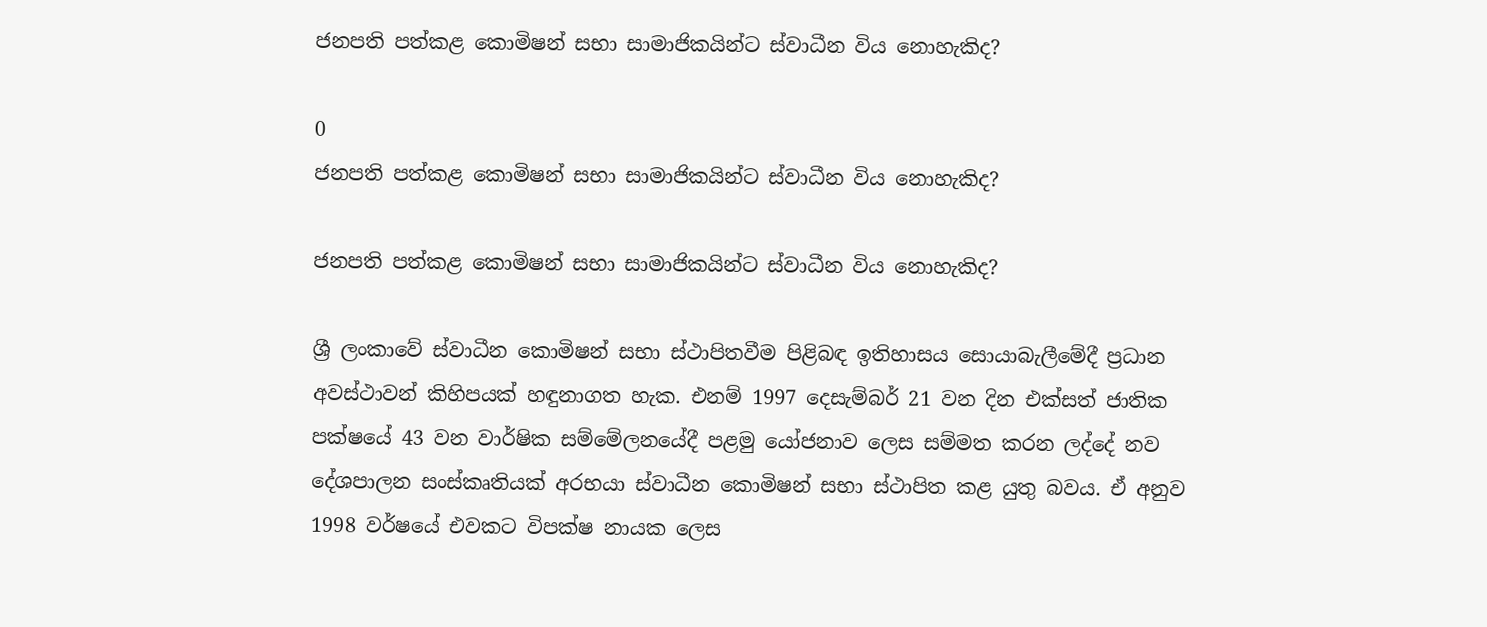ජනපති පත්කළ කොමිෂන් සභා සාමාජිකයින්ට ස්වාධීන විය නොහැකිද?

0
ජනපති පත්කළ කොමිෂන් සභා සාමාජිකයින්ට ස්වාධීන විය නොහැකිද?

ජනපති පත්කළ කොමිෂන් සභා සාමාජිකයින්ට ස්වාධීන විය නොහැකිද?

ශ්‍රී ලංකාවේ ස්වාධීන කොමිෂන් සභා ස්ථාපිතවීම පිළිබඳ ඉතිහාසය සොයාබැලීමේදී ප්‍රධාන අවස්ථාවන් කිහිපයක් හඳුනාගත හැක. එනම් 1997 දෙසැම්බර් 21 වන දින එක්සත් ජාතික පක්ෂයේ 43 වන වාර්ෂික සම්මේලනයේදී පළමු යෝජනාව ලෙස සම්මත කරන ලද්දේ නව දේශපාලන සංස්කෘතියක් අරභයා ස්වාධීන කොමිෂන් සභා ස්ථාපිත කළ යුතු බවය. ඒ අනුව 1998 වර්ෂයේ එවකට විපක්ෂ නායක ලෙස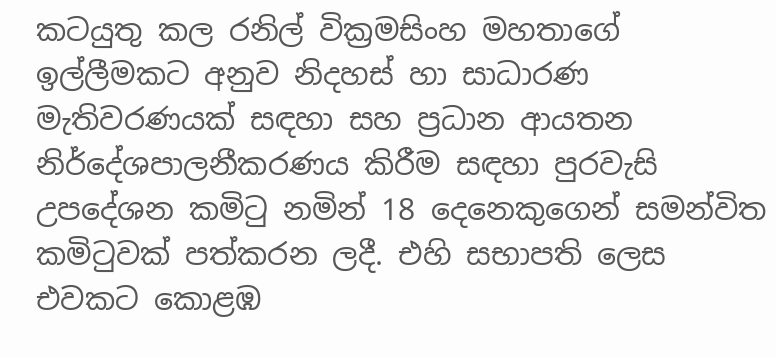කටයුතු කල රනිල් වික්‍රමසිංහ මහතාගේ ඉල්ලීමකට අනුව නිදහස් හා සාධාරණ මැතිවරණයක් සඳහා සහ ප්‍රධාන ආයතන නිර්දේශපාලනීකරණය කිරීම සඳහා පුරවැසි උපදේශන කමිටු නමින් 18 දෙනෙකුගෙන් සමන්විත කමිටුවක් පත්කරන ලදී. එහි සභාපති ලෙස එවකට කොළඹ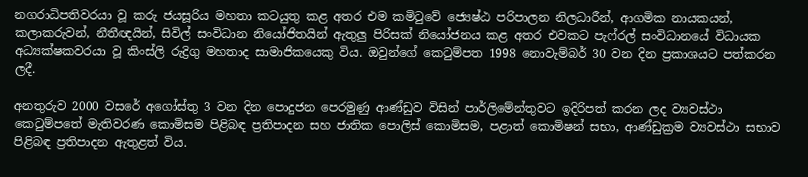නගරාධිපතිවරයා වූ කරු ජයසූරිය මහතා කටයුතු කළ අතර එම කමිටුවේ ජ්‍යෙෂ්ඨ පරිපාලන නිලධාරීන්, ආගමික නායකයන්, කලාකරුවන්, නීතීඥයින්, සිවිල් සංවිධාන නියෝජිතයින් ඇතුලු පිරිසක් නියෝජනය කළ අතර එවකට පැෆ්රල් සංවිධානයේ විධායක අධ්‍යක්ෂකවරයා වූ කිංස්ලි රුද්‍රිගු මහතාද සාමාජිකයෙකු විය. ඔවුන්ගේ කෙටුම්පත 1998 නොවැම්බර් 30 වන දින ප්‍රකාශයට පත්කරන ලදී.

අනතුරුව 2000 වසරේ අගෝස්තු 3 වන දින පොදුජන පෙරමුණු ආණ්ඩුව විසින් පාර්ලිමේන්තුවට ඉදිරිපත් කරන ලද ව්‍යවස්ථා කෙටුම්පතේ මැතිවරණ කොමිසම පිළිබඳ ප්‍රතිපාදන සහ ජාතික පොලිස් කොමිසම, පළාත් කොමිෂන් සභා, ආණ්ඩුක්‍රම ව්‍යවස්ථා සභාව පිළිබඳ ප්‍රතිපාදන ඇතුළත් විය.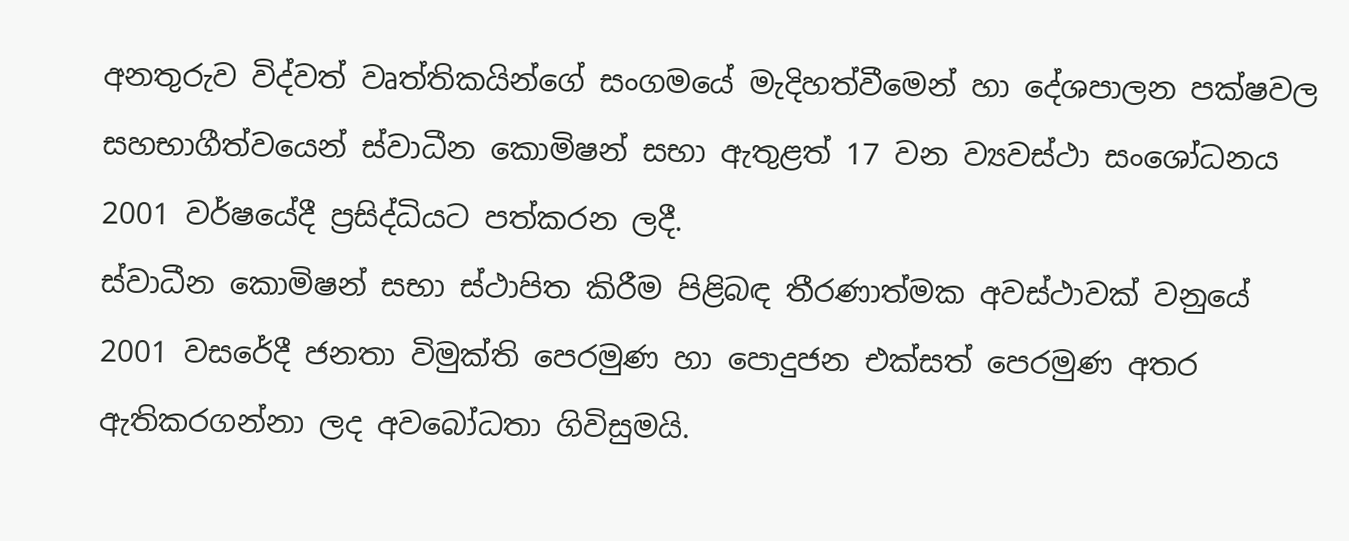අනතුරුව විද්වත් වෘත්තිකයින්ගේ සංගමයේ මැදිහත්වීමෙන් හා දේශපාලන පක්ෂවල සහභාගීත්වයෙන් ස්වාධීන කොමිෂන් සභා ඇතුළත් 17 වන ව්‍යවස්ථා සංශෝධනය 2001 වර්ෂයේදී ප්‍රසිද්ධියට පත්කරන ලදී.
ස්වාධීන කොමිෂන් සභා ස්ථාපිත කිරීම පිළිබඳ තීරණාත්මක අවස්ථාවක් වනුයේ 2001 වසරේදී ජනතා විමුක්ති පෙරමුණ හා පොදුජන එක්සත් පෙරමුණ අතර ඇතිකරගන්නා ලද අවබෝධතා ගිවිසුමයි.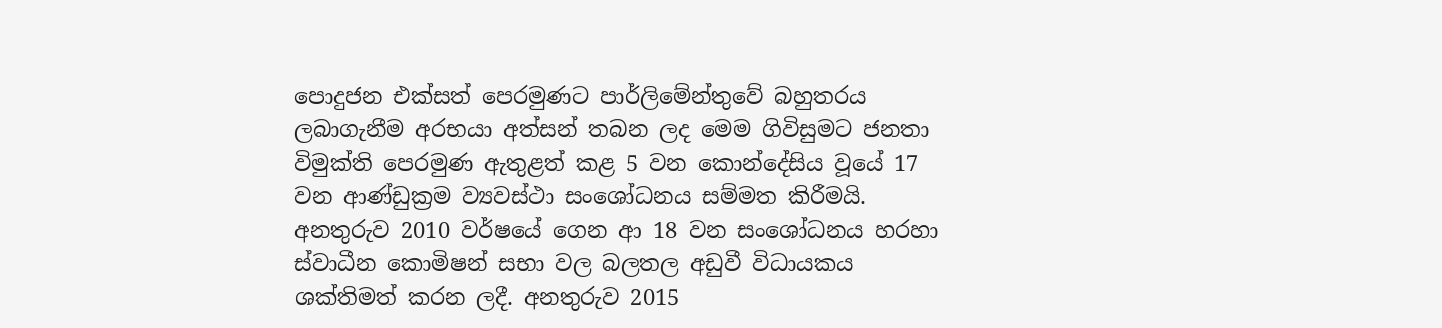පොදුජන එක්සත් පෙරමුණට පාර්ලිමේන්තුවේ බහුතරය ලබාගැනීම අරභයා අත්සන් තබන ලද මෙම ගිවිසුමට ජනතා විමුක්ති පෙරමුණ ඇතුළත් කළ 5 වන කොන්දේසිය වූයේ 17 වන ආණ්ඩුක්‍රම ව්‍යවස්ථා සංශෝධනය සම්මත කිරීමයි.
අනතුරුව 2010 වර්ෂයේ ගෙන ආ 18 වන සංශෝධනය හරහා ස්වාධීන කොමිෂන් සභා වල බලතල අඩුවී විධායකය ශක්තිමත් කරන ලදී. අනතුරුව 2015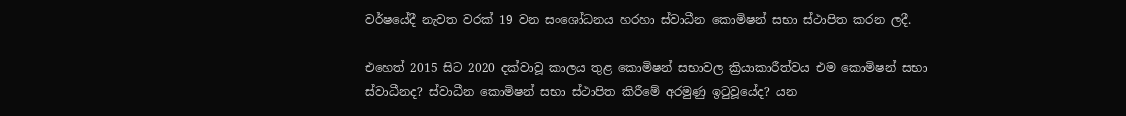වර්ෂයේදී නැවත වරක් 19 වන සංශෝධනය හරහා ස්වාධීන කොමිෂන් සභා ස්ථාපිත කරන ලදී.

එහෙත් 2015 සිට 2020 දක්වාවූ කාලය තුළ කොමිෂන් සභාවල ක්‍රියාකාරීත්වය එම කොමිෂන් සභා ස්වාධීනද? ස්වාධීන කොමිෂන් සභා ස්ථාපිත කිරීමේ අරමුණු ඉටුවූයේද? යන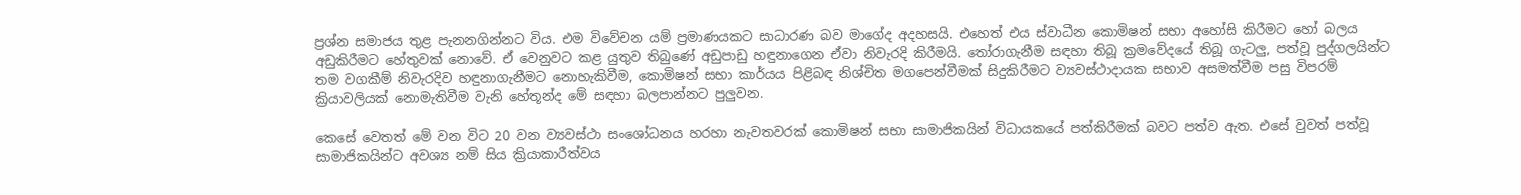ප්‍රශ්න සමාජය තුළ පැනනගින්නට විය. එම විවේචන යම් ප්‍රමාණයකට සාධාරණ බව මාගේද අදහසයි. එහෙත් එය ස්වාධීන කොමිෂන් සභා අහෝසි කිරීමට හෝ බලය අඩුකිරීමට හේතුවක් නොවේ. ඒ වෙනුවට කළ යුතුව තිබුණේ අඩුපාඩු හඳුනාගෙන ඒවා නිවැරදි කිරීමයි. තෝරාගැනීම සඳහා තිබූ ක්‍රමවේදයේ තිබූ ගැටලු, පත්වූ පුද්ගලයින්ට තම වගකීම් නිවැරදිව හඳුනාගැනීමට නොහැකිවීම, කොමිෂන් සභා කාර්යය පිළිබඳ නිශ්චිත මගපෙන්වීමක් සිදුකිරීමට ව්‍යවස්ථාදායක සභාව අසමත්වීම පසු විපරම් ක්‍රියාවලියක් නොමැතිවීම වැනි හේතූන්ද මේ සඳහා බලපාන්නට පුලුවන.

කෙසේ වෙතත් මේ වන විට 20 වන ව්‍යවස්ථා සංශෝධනය හරහා නැවතවරක් කොමිෂන් සභා සාමාජිකයින් විධායකයේ පත්කිරීමක් බවට පත්ව ඇත. එසේ වුවත් පත්වූ සාමාජිකයින්ට අවශ්‍ය නම් සිය ක්‍රියාකාරීත්වය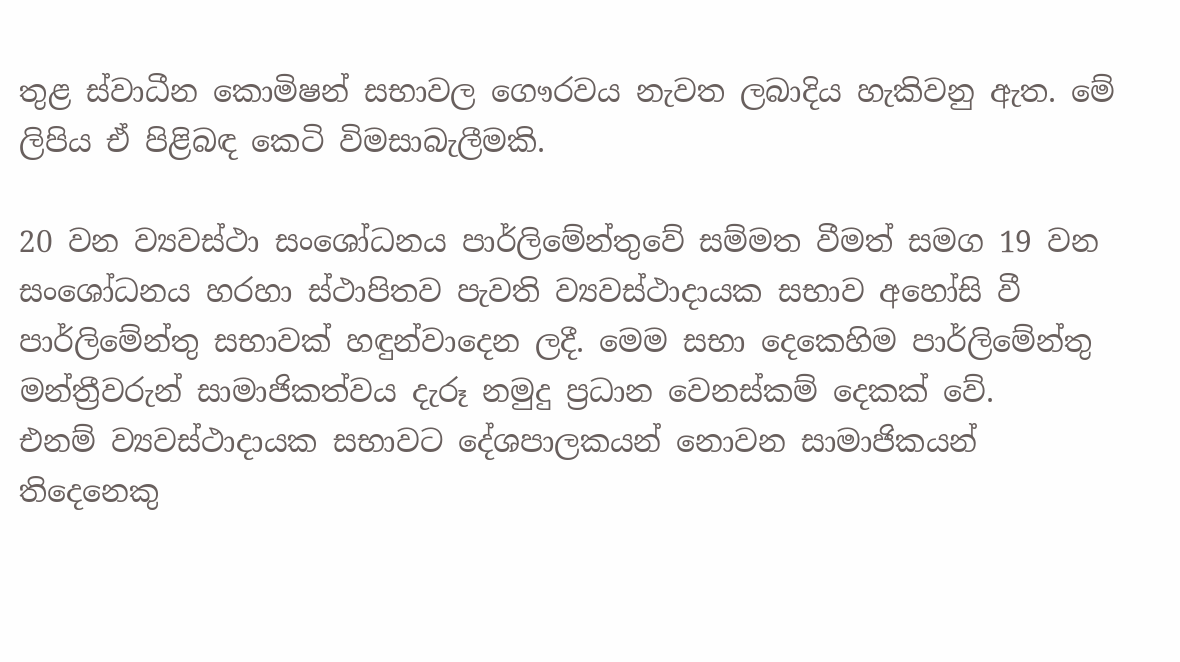තුළ ස්වාධීන කොමිෂන් සභාවල ගෞරවය නැවත ලබාදිය හැකිවනු ඇත. මේ ලිපිය ඒ පිළිබඳ කෙටි විමසාබැලීමකි.

20 වන ව්‍යවස්ථා සංශෝධනය පාර්ලිමේන්තුවේ සම්මත වීමත් සමග 19 වන සංශෝධනය හරහා ස්ථාපිතව පැවති ව්‍යවස්ථාදායක සභාව අහෝසි වී පාර්ලිමේන්තු සභාවක් හඳුන්වාදෙන ලදී. මෙම සභා දෙකෙහිම පාර්ලිමේන්තු මන්ත්‍රීවරුන් සාමාජිකත්වය දැරූ නමුදු ප්‍රධාන වෙනස්කම් දෙකක් වේ.
එනම් ව්‍යවස්ථාදායක සභාවට දේශපාලකයන් නොවන සාමාජිකයන් තිදෙනෙකු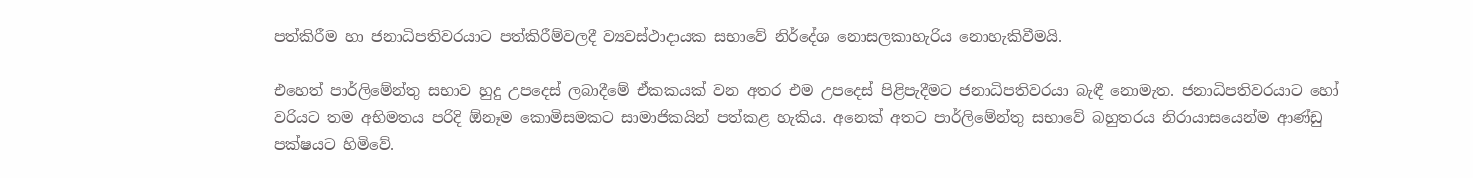පත්කිරීම හා ජනාධිපතිවරයාට පත්කිරීම්වලදී ව්‍යවස්ථාදායක සභාවේ නිර්දේශ නොසලකාහැරිය නොහැකිවීමයි.

එහෙත් පාර්ලිමේන්තු සභාව හුදු උපදෙස් ලබාදීමේ ඒකකයක් වන අතර එම උපදෙස් පිළිපැදීමට ජනාධිපතිවරයා බැඳී නොමැත. ජනාධිපතිවරයාට හෝ වරියට තම අභිමතය පරිදි ඕනෑම කොමිසමකට සාමාජිකයින් පත්කළ හැකිය. අනෙක් අතට පාර්ලිමේන්තු සභාවේ බහුතරය නිරායාසයෙන්ම ආණ්ඩු පක්ෂයට හිමිවේ.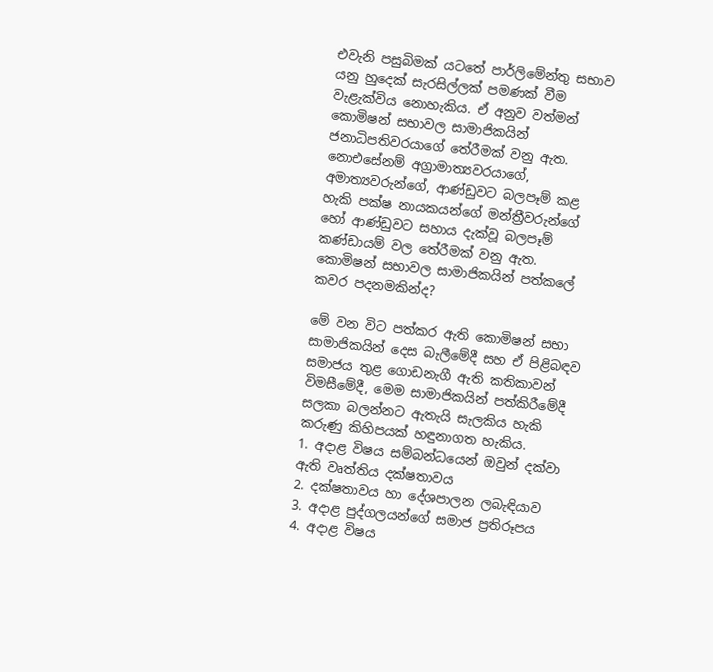එවැනි පසුබිමක් යටතේ පාර්ලිමේන්තු සභාව යනු හුදෙක් සැරසිල්ලක් පමණක් වීම වැළැක්විය නොහැකිය. ඒ අනුව වත්මන් කොමිෂන් සභාවල සාමාජිකයින් ජනාධිපතිවරයාගේ තේරීමක් වනු ඇත. නොඑසේනම් අග්‍රාමාත්‍යවරයාගේ, අමාත්‍යවරුන්ගේ, ආණ්ඩුවට බලපෑම් කළ හැකි පක්ෂ නායකයන්ගේ මන්ත්‍රීවරුන්ගේ හෝ ආණ්ඩුවට සහාය දැක්වූ බලපෑම් කණ්ඩායම් වල තේරීමක් වනු ඇත.
කොමිෂන් සභාවල සාමාජිකයින් පත්කලේ කවර පදනමකින්ද?

මේ වන විට පත්කර ඇති කොමිෂන් සභා සාමාජිකයින් දෙස බැලීමේදී සහ ඒ පිළිබඳව සමාජය තුළ ගොඩනැගී ඇති කතිකාවන් විමසීමේදී, මෙම සාමාජිකයින් පත්කිරීමේදී සලකා බලන්නට ඇතැයි සැලකිය හැකි කරුණු කිහිපයක් හඳුනාගත හැකිය.
1. අදාළ විෂය සම්බන්ධයෙන් ඔවුන් දක්වා ඇති වෘත්තිය දක්ෂතාවය
2. දක්ෂතාවය හා දේශපාලන ලබැඳියාව
3. අදාළ පුද්ගලයන්ගේ සමාජ ප්‍රතිරූපය
4. අදාළ විෂය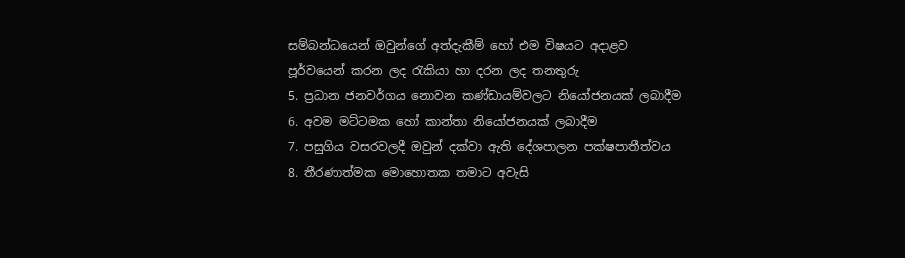සම්බන්ධයෙන් ඔවුන්ගේ අත්දැකීම් හෝ එම විෂයට අදාළව පූර්වයෙන් කරන ලද රැකියා හා දරන ලද තනතුරු
5. ප්‍රධාන ජනවර්ගය නොවන කණ්ඩායම්වලට නියෝජනයක් ලබාදීම
6. අවම මට්ටමක හෝ කාන්තා නියෝජනයක් ලබාදීම
7. පසුගිය වසරවලදී ඔවුන් දක්වා ඇති දේශපාලන පක්ෂපාතීත්වය
8. තීරණාත්මක මොහොතක තමාට අවැසි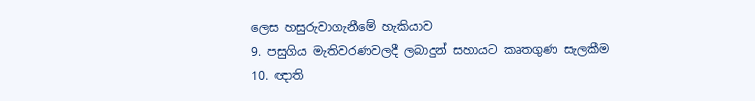ලෙස හසුරුවාගැනීමේ හැකියාව
9. පසුගිය මැතිවරණවලදී ලබාදුන් සහායට කෘතගුණ සැලකීම
10. ඥාති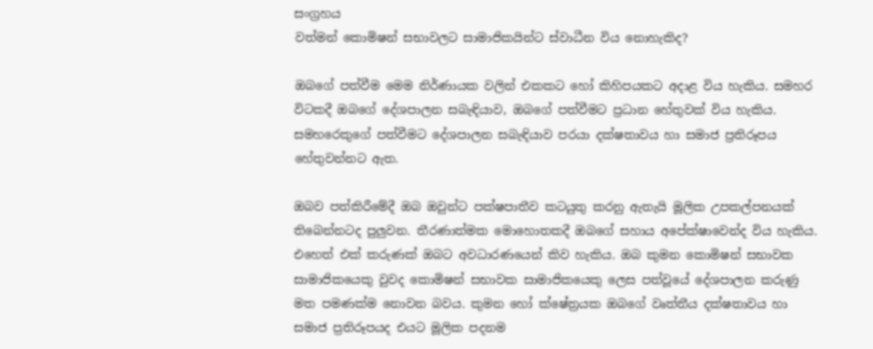සංග්‍රහය
වත්මන් කොමිෂන් සභාවලට සාමාජිකයින්ට ස්වාධීන විය නොහැකිද?

ඔබගේ පත්වීම මෙම නිර්ණායක වලින් එකකට හෝ කිහිපයකට අදාළ විය හැකිය. සමහර විටකදී ඔබගේ දේශපාලන සබැඳියාව, ඔබගේ පත්වීමට ප්‍රධාන හේතුවක් විය හැකිය. සමහරෙකුගේ පත්වීමට දේශපාලන සබැඳියාව පරයා දක්ෂතාවය හා සමාජ ප්‍රතිරූපය හේතුවන්නට ඇත.

ඔබව පත්කිරීමේදී ඔබ ඔවුන්ට පක්ෂපාතීව කටයුතු කරනු ඇතැයි මූලික උපකල්පනයක් තිබෙන්නටද පුලුවන. තීරණාත්මක මොහොතකදී ඔබගේ සහාය අපේක්ෂාවෙන්ද විය හැකිය. එහෙත් එක් කරුණක් ඔබට අවධාරණයෙන් කිව හැකිය. ඔබ කුමන කොමිෂන් සභාවක සාමාජිකයෙකු වුවද කොමිෂන් සභාවක සාමාජිකයෙකු ලෙස පත්වූයේ දේශපාලන කරුණු මත පමණක්ම නොවන බවය. කුමන හෝ ක්ෂේත්‍රයක ඔබගේ වෘත්තීය දක්ෂතාවය හා සමාජ ප්‍රතිරූපයද එයට මූලික පදනම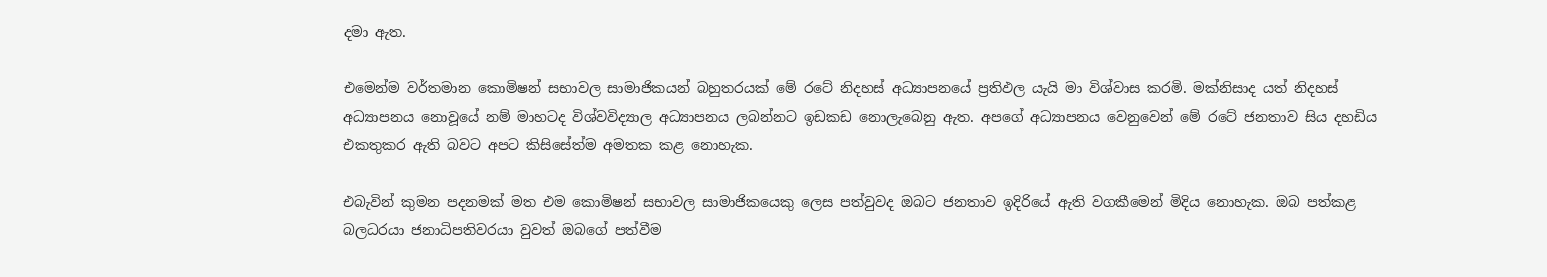දමා ඇත.

එමෙන්ම වර්තමාන කොමිෂන් සභාවල සාමාජිකයන් බහුතරයක් මේ රටේ නිදහස් අධ්‍යාපනයේ ප්‍රතිඵල යැයි මා විශ්වාස කරමි. මක්නිසාද යත් නිදහස් අධ්‍යාපනය නොවූයේ නම් මාහටද විශ්වවිද්‍යාල අධ්‍යාපනය ලබන්නට ඉඩකඩ නොලැබෙනු ඇත. අපගේ අධ්‍යාපනය වෙනුවෙන් මේ රටේ ජනතාව සිය දහඩිය එකතුකර ඇති බවට අපට කිසිසේත්ම අමතක කළ නොහැක.

එබැවින් කුමන පදනමක් මත එම කොමිෂන් සභාවල සාමාජිකයෙකු ලෙස පත්වුවද ඔබට ජනතාව ඉදිරියේ ඇති වගකීමෙන් මිදිය නොහැක. ඔබ පත්කළ බලධරයා ජනාධිපතිවරයා වුවත් ඔබගේ පත්වීම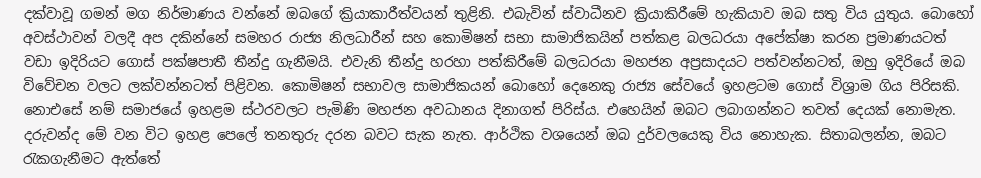දක්වාවූ ගමන් මග නිර්මාණය වන්නේ ඔබගේ ක්‍රියාකාරීත්වයන් තුළිනි. එබැවින් ස්වාධීනව ක්‍රියාකිරීමේ හැකියාව ඔබ සතු විය යුතුය. බොහෝ අවස්ථාවන් වලදී අප දකින්නේ සමහර රාජ්‍ය නිලධාරීන් සහ කොමිෂන් සභා සාමාජිකයින් පත්කළ බලධරයා අපේක්ෂා කරන ප්‍රමාණයටත් වඩා ඉදිරියට ගොස් පක්ෂපාතී තීන්දු ගැනීමයි. එවැනි තීන්දු හරහා පත්කිරීමේ බලධරයා මහජන අප්‍රසාදයට පත්වන්නටත්, ඔහු ඉදිරියේ ඔබ විවේචන වලට ලක්වන්නටත් පිළිවන. කොමිෂන් සභාවල සාමාජිකයන් බොහෝ දෙනෙකු රාජ්‍ය සේවයේ ඉහළටම ගොස් විශ්‍රාම ගිය පිරිසකි. නොඑසේ නම් සමාජයේ ඉහළම ස්ථරවලට පැමිණි මහජන අවධානය දිනාගත් පිරිස්ය. එහෙයින් ඔබට ලබාගන්නට තවත් දෙයක් නොමැත. දරුවන්ද මේ වන විට ඉහළ පෙලේ තනතුරු දරන බවට සැක නැත. ආර්ථික වශයෙන් ඔබ දුර්වලයෙකු විය නොහැක. සිතාබලන්න, ඔබට රැකගැනීමට ඇත්තේ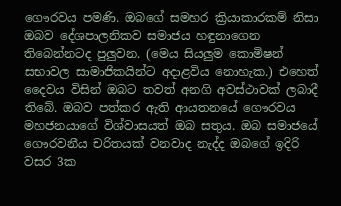ගෞරවය පමණි. ඔබගේ සමහර ක්‍රියාකාරකම් නිසා ඔබව දේශපාලනිකව සමාජය හඳුනාගෙන තිබෙන්නටද පුලුවන. (මෙය සියලුම කොමිෂන් සභාවල සාමාජිකයින්ට අදාළවිය නොහැක.) එහෙත් දෛවය විසින් ඔබට තවත් අනගි අවස්ථාවක් ලබාදී තිබේ. ඔබව පත්කර ඇති ආයතනයේ ගෞරවය මහජනයාගේ විශ්වාසයත් ඔබ සතුය. ඔබ සමාජයේ ගෞරවනීය චරිතයක් වනවාද නැද්ද ඔබගේ ඉදිරි වසර 3ක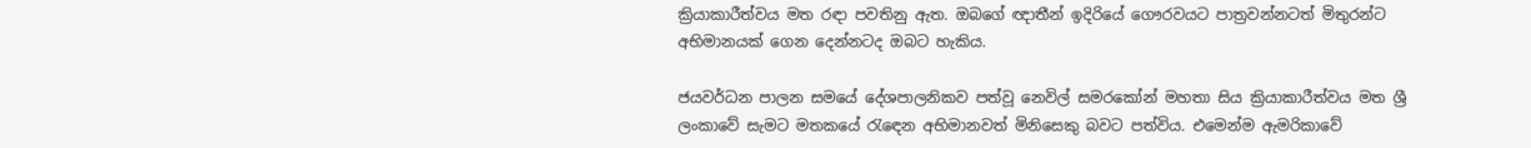ක්‍රියාකාරීත්වය මත රඳා පවතිනු ඇත. ඔබගේ ඥාතීන් ඉදිරියේ ගෞරවයට පාත්‍රවන්නටත් මිතුරන්ට අභිමානයක් ගෙන දෙන්නටද ඔබට හැකිය.

ජයවර්ධන පාලන සමයේ දේශපාලනිකව පත්වූ නෙවිල් සමරකෝන් මහතා සිය ක්‍රියාකාරීත්වය මත ශ්‍රී ලංකාවේ සැමට මතකයේ රැඳෙන අභිමානවත් මිනිසෙකු බවට පත්විය. එමෙන්ම ඇමරිකාවේ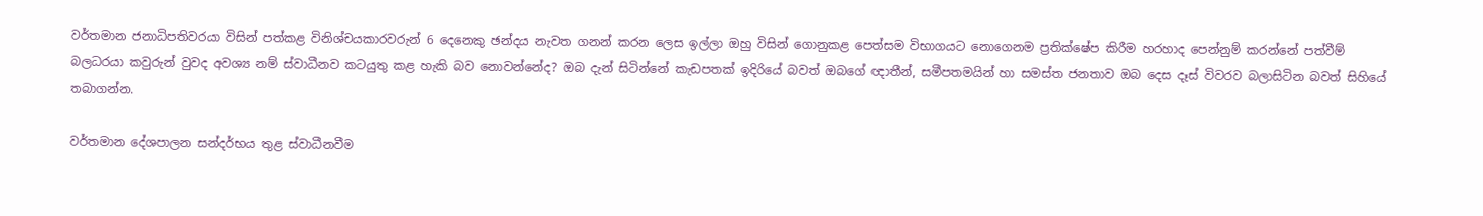වර්තමාන ජනාධිපතිවරයා විසින් පත්කළ විනිශ්චයකාරවරුන් 6 දෙනෙකු ඡන්දය නැවත ගනන් කරන ලෙස ඉල්ලා ඔහු විසින් ගොනුකළ පෙත්සම විභාගයට නොගෙනම ප්‍රතික්ෂේප කිරීම හරහාද පෙන්නුම් කරන්නේ පත්වීම් බලධරයා කවුරුන් වුවද අවශ්‍ය නම් ස්වාධීනව කටයුතු කළ හැකි බව නොවන්නේද? ඔබ දැන් සිටින්නේ කැඩපතක් ඉදිරියේ බවත් ඔබගේ ඥාතීන්, සමීපතමයින් හා සමස්ත ජනතාව ඔබ දෙස දෑස් විවරව බලාසිටින බවත් සිහියේ තබාගන්න.

වර්තමාන දේශපාලන සන්දර්භය තුළ ස්වාධීනවීම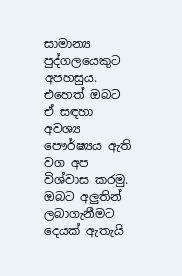සාමාන්‍ය පුද්ගලයෙකුට අපහසුය. එහෙත් ඔබට ඒ සඳහා අවශ්‍ය පෞර්ෂ්‍යය ඇති වග අප විශ්වාස කරමු. ඔබට අලුතින් ලබාගැනීමට දෙයක් ඇතැයි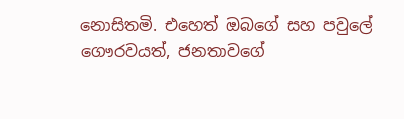නොසිතමි. එහෙත් ඔබගේ සහ පවුලේ ගෞරවයත්, ජනතාවගේ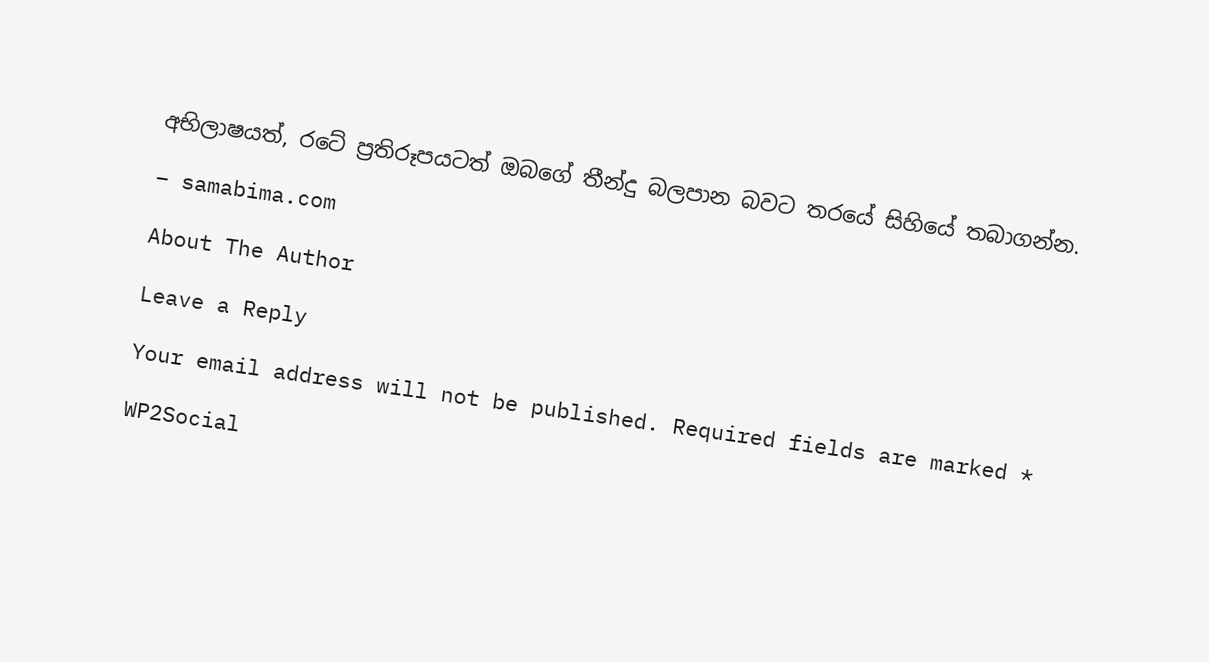අභිලාෂයත්, රටේ ප්‍රතිරූපයටත් ඔබගේ තීන්දු බලපාන බවට තරයේ සිහියේ තබාගන්න.

– samabima.com

About The Author

Leave a Reply

Your email address will not be published. Required fields are marked *

WP2Social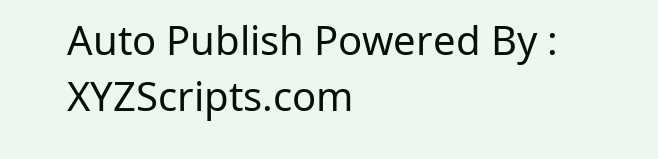Auto Publish Powered By : XYZScripts.com